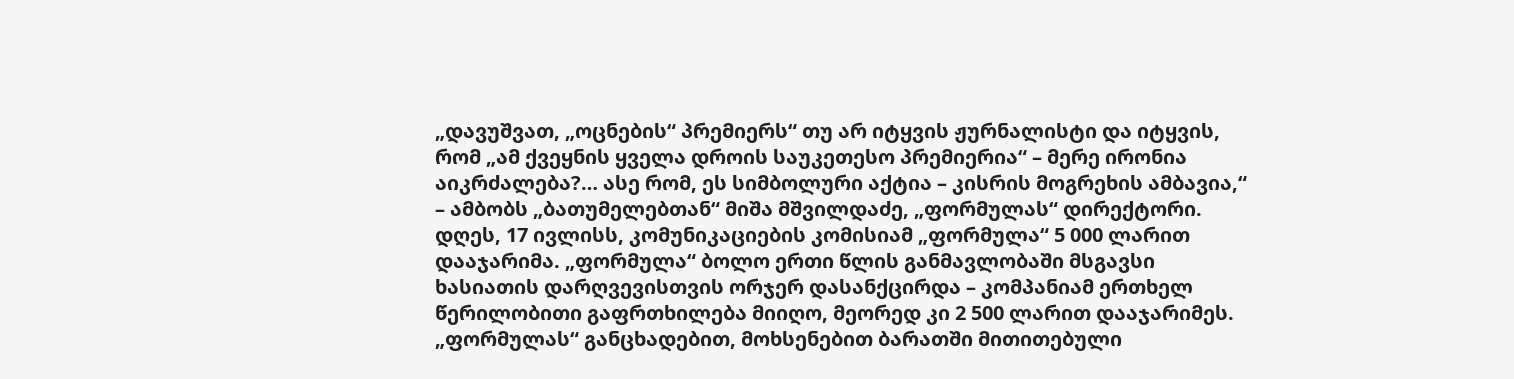„დავუშვათ, „ოცნების“ პრემიერს“ თუ არ იტყვის ჟურნალისტი და იტყვის, რომ „ამ ქვეყნის ყველა დროის საუკეთესო პრემიერია“ – მერე ირონია აიკრძალება?… ასე რომ, ეს სიმბოლური აქტია – კისრის მოგრეხის ამბავია,“ – ამბობს „ბათუმელებთან“ მიშა მშვილდაძე, „ფორმულას“ დირექტორი. დღეს, 17 ივლისს, კომუნიკაციების კომისიამ „ფორმულა“ 5 000 ლარით დააჯარიმა. „ფორმულა“ ბოლო ერთი წლის განმავლობაში მსგავსი ხასიათის დარღვევისთვის ორჯერ დასანქცირდა – კომპანიამ ერთხელ წერილობითი გაფრთხილება მიიღო, მეორედ კი 2 500 ლარით დააჯარიმეს.
„ფორმულას“ განცხადებით, მოხსენებით ბარათში მითითებული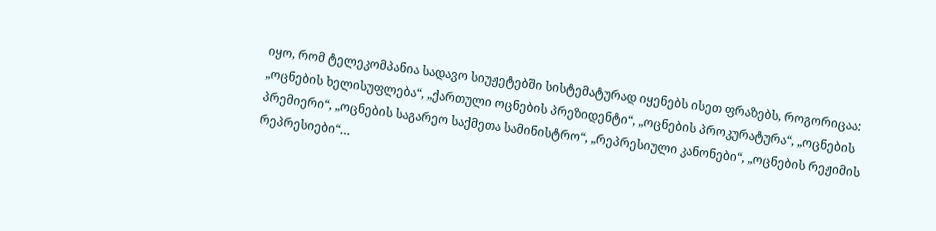იყო, რომ ტელეკომპანია სადავო სიუჟეტებში სისტემატურად იყენებს ისეთ ფრაზებს, როგორიცაა: „ოცნების ხელისუფლება“, „ქართული ოცნების პრეზიდენტი“, „ოცნების პროკურატურა“, „ოცნების პრემიერი“, „ოცნების საგარეო საქმეთა სამინისტრო“, „რეპრესიული კანონები“, „ოცნების რეჟიმის რეპრესიები“…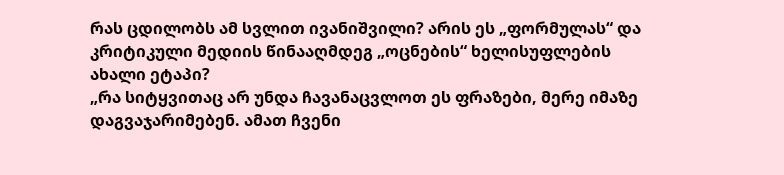რას ცდილობს ამ სვლით ივანიშვილი? არის ეს „ფორმულას“ და კრიტიკული მედიის წინააღმდეგ „ოცნების“ ხელისუფლების ახალი ეტაპი?
„რა სიტყვითაც არ უნდა ჩავანაცვლოთ ეს ფრაზები, მერე იმაზე დაგვაჯარიმებენ. ამათ ჩვენი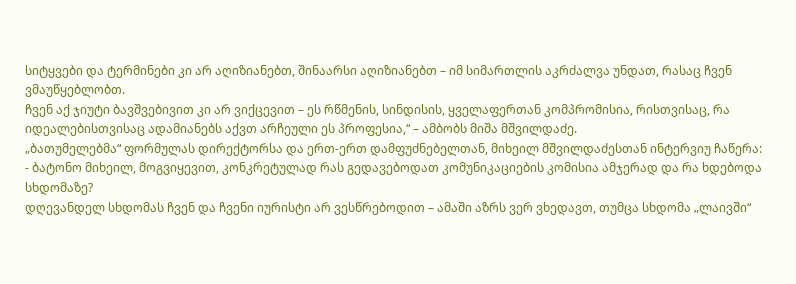სიტყვები და ტერმინები კი არ აღიზიანებთ, შინაარსი აღიზიანებთ – იმ სიმართლის აკრძალვა უნდათ, რასაც ჩვენ ვმაუწყებლობთ.
ჩვენ აქ ჯიუტი ბავშვებივით კი არ ვიქცევით – ეს რწმენის, სინდისის, ყველაფერთან კომპრომისია, რისთვისაც, რა იდეალებისთვისაც ადამიანებს აქვთ არჩეული ეს პროფესია,“ – ამბობს მიშა მშვილდაძე.
„ბათუმელებმა“ ფორმულას დირექტორსა და ერთ-ერთ დამფუძნებელთან, მიხეილ მშვილდაძესთან ინტერვიუ ჩაწერა:
- ბატონო მიხეილ, მოგვიყევით, კონკრეტულად რას გედავებოდათ კომუნიკაციების კომისია ამჯერად და რა ხდებოდა სხდომაზე?
დღევანდელ სხდომას ჩვენ და ჩვენი იურისტი არ ვესწრებოდით – ამაში აზრს ვერ ვხედავთ, თუმცა სხდომა „ლაივში“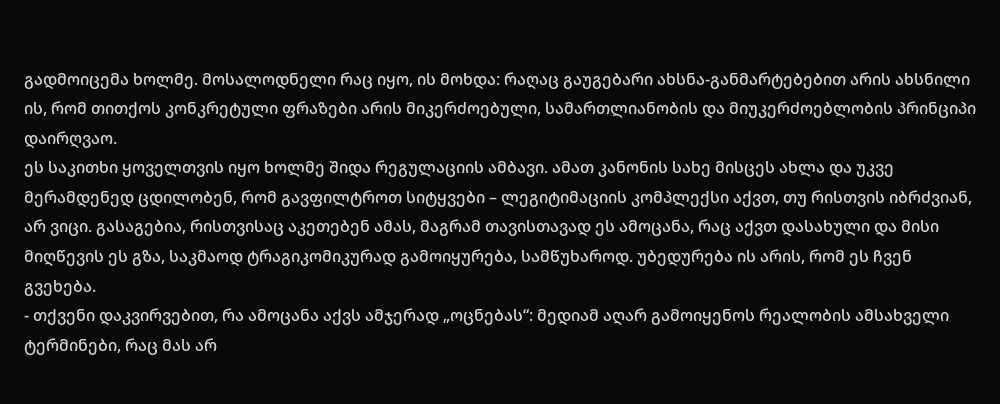გადმოიცემა ხოლმე. მოსალოდნელი რაც იყო, ის მოხდა: რაღაც გაუგებარი ახსნა-განმარტებებით არის ახსნილი ის, რომ თითქოს კონკრეტული ფრაზები არის მიკერძოებული, სამართლიანობის და მიუკერძოებლობის პრინციპი დაირღვაო.
ეს საკითხი ყოველთვის იყო ხოლმე შიდა რეგულაციის ამბავი. ამათ კანონის სახე მისცეს ახლა და უკვე მერამდენედ ცდილობენ, რომ გავფილტროთ სიტყვები – ლეგიტიმაციის კომპლექსი აქვთ, თუ რისთვის იბრძვიან, არ ვიცი. გასაგებია, რისთვისაც აკეთებენ ამას, მაგრამ თავისთავად ეს ამოცანა, რაც აქვთ დასახული და მისი მიღწევის ეს გზა, საკმაოდ ტრაგიკომიკურად გამოიყურება, სამწუხაროდ. უბედურება ის არის, რომ ეს ჩვენ გვეხება.
- თქვენი დაკვირვებით, რა ამოცანა აქვს ამჯერად „ოცნებას“: მედიამ აღარ გამოიყენოს რეალობის ამსახველი ტერმინები, რაც მას არ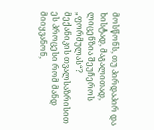მოსწონს, თუ პირდაპირ და ხისტად, მაგალითად, ლიცენზია შეუჩეროს „ფორმულას“?
მექანიკის თვალსაზრისით ეს პროცესი რომ მანდ მიიყვანონ,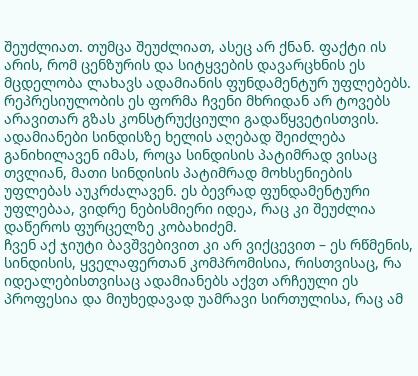შეუძლიათ. თუმცა შეუძლიათ, ასეც არ ქნან. ფაქტი ის არის, რომ ცენზურის და სიტყვების დავარცხნის ეს მცდელობა ლახავს ადამიანის ფუნდამენტურ უფლებებს. რეპრესიულობის ეს ფორმა ჩვენი მხრიდან არ ტოვებს არავითარ გზას კონსტრუქციული გადაწყვეტისთვის.
ადამიანები სინდისზე ხელის აღებად შეიძლება განიხილავენ იმას, როცა სინდისის პატიმრად ვისაც თვლიან, მათი სინდისის პატიმრად მოხსენიების უფლებას აუკრძალავენ. ეს ბევრად ფუნდამენტური უფლებაა, ვიდრე ნებისმიერი იდეა, რაც კი შეუძლია დაწეროს ფურცელზე კობახიძემ.
ჩვენ აქ ჯიუტი ბავშვებივით კი არ ვიქცევით – ეს რწმენის, სინდისის, ყველაფერთან კომპრომისია, რისთვისაც, რა იდეალებისთვისაც ადამიანებს აქვთ არჩეული ეს პროფესია და მიუხედავად უამრავი სირთულისა, რაც ამ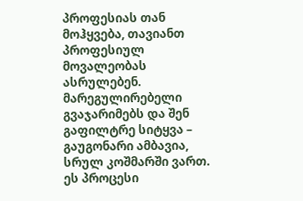პროფესიას თან მოჰყვება, თავიანთ პროფესიულ მოვალეობას ასრულებენ.
მარეგულირებელი გვაჯარიმებს და შენ გაფილტრე სიტყვა – გაუგონარი ამბავია, სრულ კოშმარში ვართ. ეს პროცესი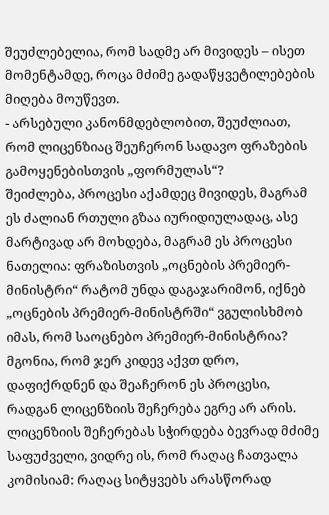შეუძლებელია, რომ სადმე არ მივიდეს – ისეთ მომენტამდე, როცა მძიმე გადაწყვეტილებების მიღება მოუწევთ.
- არსებული კანონმდებლობით, შეუძლიათ, რომ ლიცენზიაც შეუჩერონ სადავო ფრაზების გამოყენებისთვის „ფორმულას“?
შეიძლება, პროცესი აქამდეც მივიდეს, მაგრამ ეს ძალიან რთული გზაა იურიდიულადაც, ასე მარტივად არ მოხდება, მაგრამ ეს პროცესი ნათელია: ფრაზისთვის „ოცნების პრემიერ-მინისტრი“ რატომ უნდა დაგაჯარიმონ, იქნებ „ოცნების პრემიერ-მინისტრში“ ვგულისხმობ იმას, რომ საოცნებო პრემიერ-მინისტრია?
მგონია, რომ ჯერ კიდევ აქვთ დრო, დაფიქრდნენ და შეაჩერონ ეს პროცესი, რადგან ლიცენზიის შეჩერება ეგრე არ არის. ლიცენზიის შეჩერებას სჭირდება ბევრად მძიმე საფუძველი, ვიდრე ის, რომ რაღაც ჩათვალა კომისიამ: რაღაც სიტყვებს არასწორად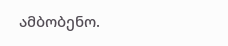ამბობენო.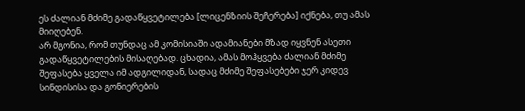ეს ძალიან მძიმე გადაწყვეტილება [ლიცენზიის შეჩერება] იქნება, თუ ამას მიიღებენ.
არ მგონია, რომ თუნდაც ამ კომისიაში ადამიანები მზად იყვნენ ასეთი გადაწყვეტილების მისაღებად. ცხადია, ამას მოჰყვება ძალიან მძიმე შეფასება ყველა იმ ადგილიდან, სადაც მძიმე შეფასებები ჯერ კიდევ სინდისისა და გონიერების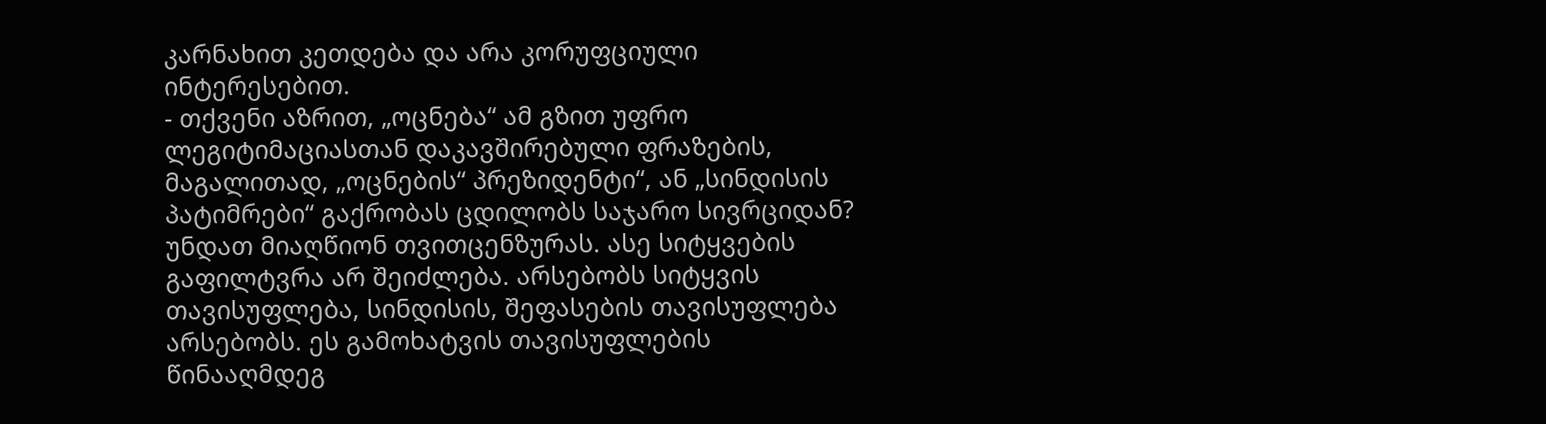კარნახით კეთდება და არა კორუფციული ინტერესებით.
- თქვენი აზრით, „ოცნება“ ამ გზით უფრო ლეგიტიმაციასთან დაკავშირებული ფრაზების, მაგალითად, „ოცნების“ პრეზიდენტი“, ან „სინდისის პატიმრები“ გაქრობას ცდილობს საჯარო სივრციდან?
უნდათ მიაღწიონ თვითცენზურას. ასე სიტყვების გაფილტვრა არ შეიძლება. არსებობს სიტყვის თავისუფლება, სინდისის, შეფასების თავისუფლება არსებობს. ეს გამოხატვის თავისუფლების წინააღმდეგ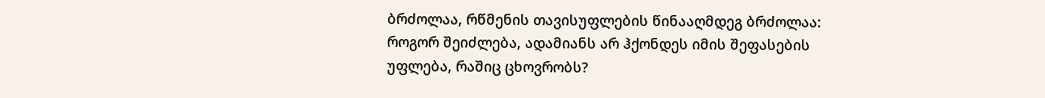ბრძოლაა, რწმენის თავისუფლების წინააღმდეგ ბრძოლაა: როგორ შეიძლება, ადამიანს არ ჰქონდეს იმის შეფასების უფლება, რაშიც ცხოვრობს?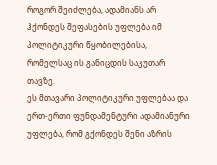როგორ შეიძლება, ადამიანს არ ჰქონდეს შეფასების უფლება იმ პოლიტიკური წყობილებისა, რომელსაც ის განიცდის საკუთარ თავზე.
ეს მთავარი პოლიტიკური უფლებაა და ერთ-ერთი ფუნდამენტური ადამიანური უფლება, რომ გქონდეს შენი აზრის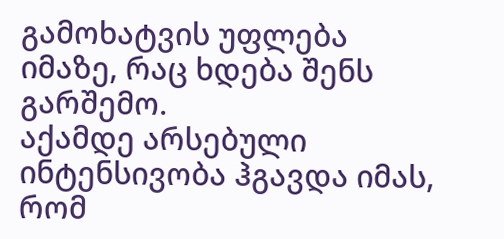გამოხატვის უფლება იმაზე, რაც ხდება შენს გარშემო.
აქამდე არსებული ინტენსივობა ჰგავდა იმას, რომ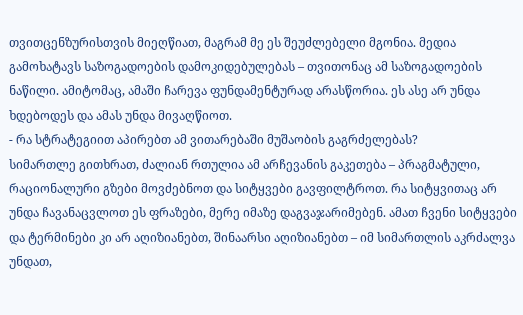თვითცენზურისთვის მიეღწიათ, მაგრამ მე ეს შეუძლებელი მგონია. მედია გამოხატავს საზოგადოების დამოკიდებულებას – თვითონაც ამ საზოგადოების ნაწილი. ამიტომაც, ამაში ჩარევა ფუნდამენტურად არასწორია. ეს ასე არ უნდა ხდებოდეს და ამას უნდა მივაღწიოთ.
- რა სტრატეგიით აპირებთ ამ ვითარებაში მუშაობის გაგრძელებას?
სიმართლე გითხრათ, ძალიან რთულია ამ არჩევანის გაკეთება – პრაგმატული, რაციონალური გზები მოვძებნოთ და სიტყვები გავფილტროთ. რა სიტყვითაც არ უნდა ჩავანაცვლოთ ეს ფრაზები, მერე იმაზე დაგვაჯარიმებენ. ამათ ჩვენი სიტყვები და ტერმინები კი არ აღიზიანებთ, შინაარსი აღიზიანებთ – იმ სიმართლის აკრძალვა უნდათ,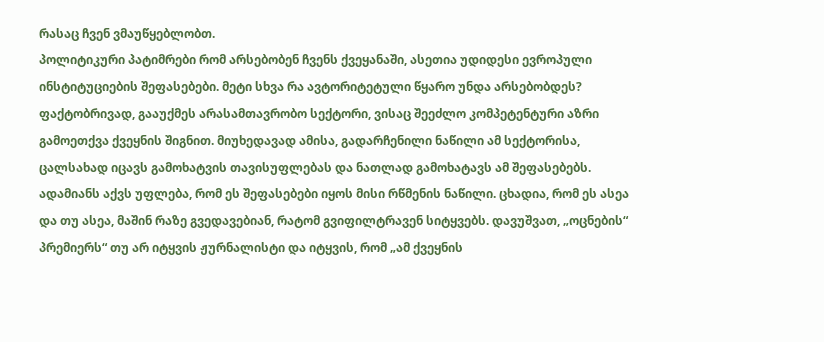რასაც ჩვენ ვმაუწყებლობთ.
პოლიტიკური პატიმრები რომ არსებობენ ჩვენს ქვეყანაში, ასეთია უდიდესი ევროპული ინსტიტუციების შეფასებები. მეტი სხვა რა ავტორიტეტული წყარო უნდა არსებობდეს? ფაქტობრივად, გააუქმეს არასამთავრობო სექტორი, ვისაც შეეძლო კომპეტენტური აზრი გამოეთქვა ქვეყნის შიგნით. მიუხედავად ამისა, გადარჩენილი ნაწილი ამ სექტორისა, ცალსახად იცავს გამოხატვის თავისუფლებას და ნათლად გამოხატავს ამ შეფასებებს.
ადამიანს აქვს უფლება, რომ ეს შეფასებები იყოს მისი რწმენის ნაწილი. ცხადია, რომ ეს ასეა და თუ ასეა, მაშინ რაზე გვედავებიან, რატომ გვიფილტრავენ სიტყვებს. დავუშვათ, „ოცნების“ პრემიერს“ თუ არ იტყვის ჟურნალისტი და იტყვის, რომ „ამ ქვეყნის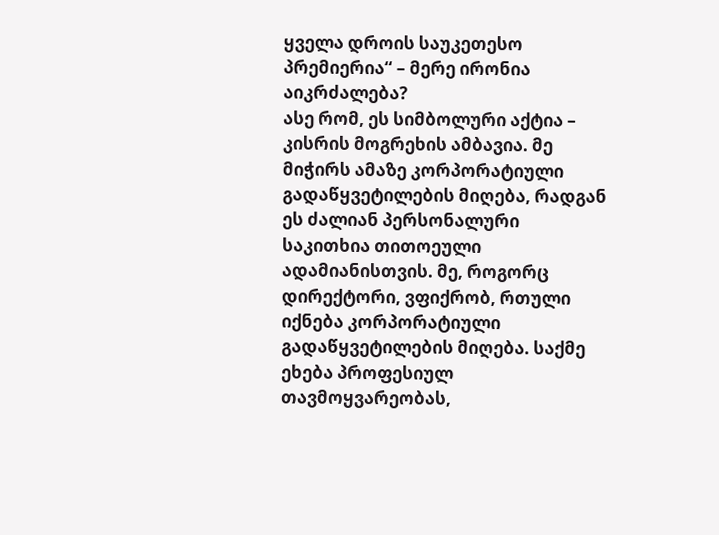ყველა დროის საუკეთესო პრემიერია“ – მერე ირონია აიკრძალება?
ასე რომ, ეს სიმბოლური აქტია – კისრის მოგრეხის ამბავია. მე მიჭირს ამაზე კორპორატიული გადაწყვეტილების მიღება, რადგან ეს ძალიან პერსონალური საკითხია თითოეული ადამიანისთვის. მე, როგორც დირექტორი, ვფიქრობ, რთული იქნება კორპორატიული გადაწყვეტილების მიღება. საქმე ეხება პროფესიულ თავმოყვარეობას,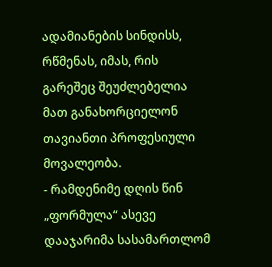ადამიანების სინდისს, რწმენას, იმას, რის გარეშეც შეუძლებელია მათ განახორციელონ თავიანთი პროფესიული მოვალეობა.
- რამდენიმე დღის წინ „ფორმულა“ ასევე დააჯარიმა სასამართლომ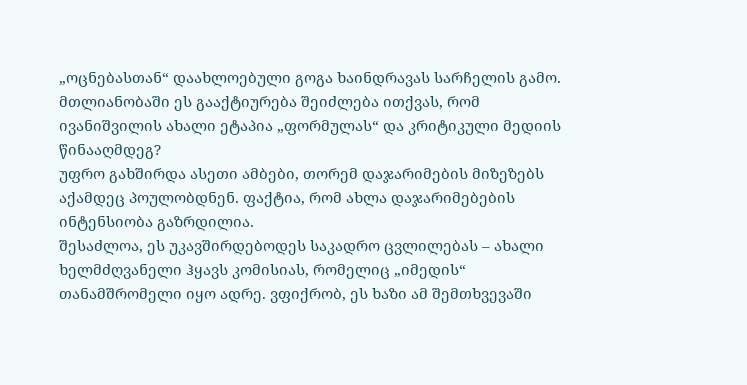„ოცნებასთან“ დაახლოებული გოგა ხაინდრავას სარჩელის გამო. მთლიანობაში ეს გააქტიურება შეიძლება ითქვას, რომ ივანიშვილის ახალი ეტაპია „ფორმულას“ და კრიტიკული მედიის წინააღმდეგ?
უფრო გახშირდა ასეთი ამბები, თორემ დაჯარიმების მიზეზებს აქამდეც პოულობდნენ. ფაქტია, რომ ახლა დაჯარიმებების ინტენსიობა გაზრდილია.
შესაძლოა, ეს უკავშირდებოდეს საკადრო ცვლილებას – ახალი ხელმძღვანელი ჰყავს კომისიას, რომელიც „იმედის“ თანამშრომელი იყო ადრე. ვფიქრობ, ეს ხაზი ამ შემთხვევაში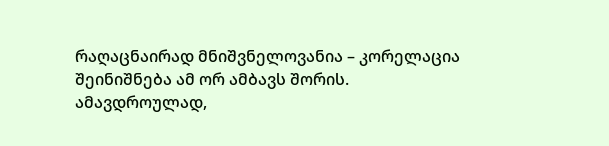რაღაცნაირად მნიშვნელოვანია – კორელაცია შეინიშნება ამ ორ ამბავს შორის.
ამავდროულად,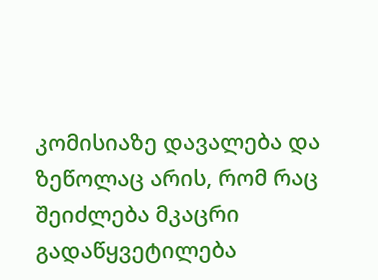კომისიაზე დავალება და ზეწოლაც არის, რომ რაც შეიძლება მკაცრი გადაწყვეტილება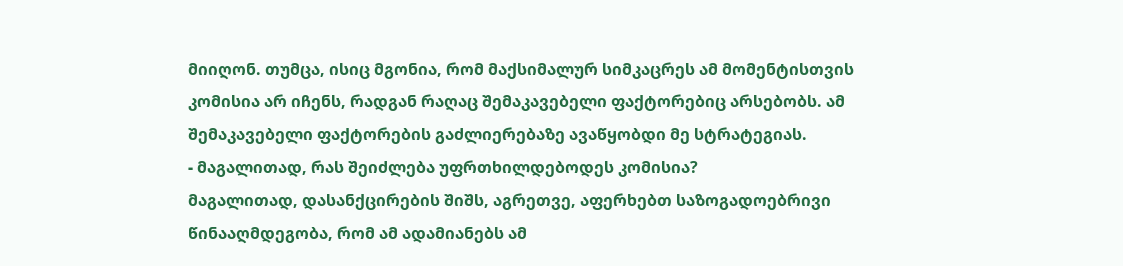მიიღონ. თუმცა, ისიც მგონია, რომ მაქსიმალურ სიმკაცრეს ამ მომენტისთვის კომისია არ იჩენს, რადგან რაღაც შემაკავებელი ფაქტორებიც არსებობს. ამ შემაკავებელი ფაქტორების გაძლიერებაზე ავაწყობდი მე სტრატეგიას.
- მაგალითად, რას შეიძლება უფრთხილდებოდეს კომისია?
მაგალითად, დასანქცირების შიშს, აგრეთვე, აფერხებთ საზოგადოებრივი წინააღმდეგობა, რომ ამ ადამიანებს ამ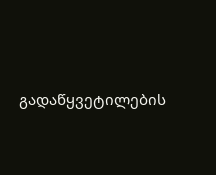გადაწყვეტილების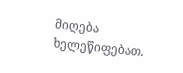მიღება ხელეწიფებათ.